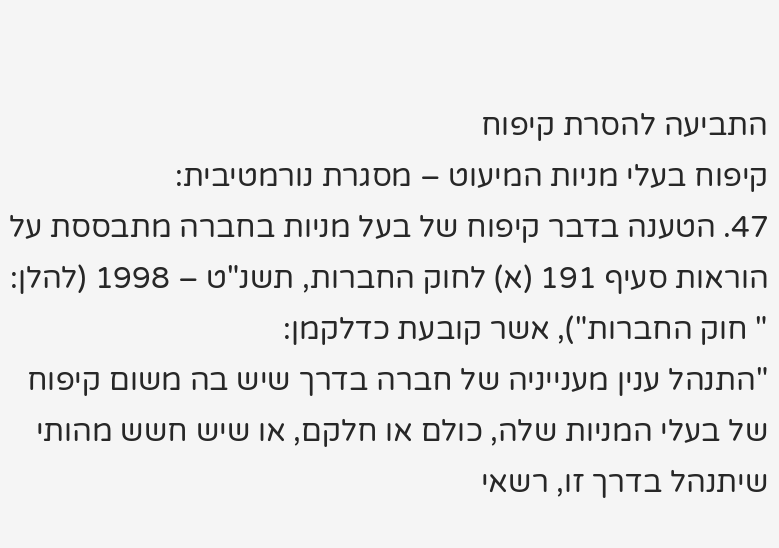התביעה להסרת קיפוח
קיפוח בעלי מניות המיעוט – מסגרת נורמטיבית:
47. הטענה בדבר קיפוח של בעל מניות בחברה מתבססת על הוראות סעיף 191 (א) לחוק החברות, תשנ"ט – 1998 (להלן: " חוק החברות"), אשר קובעת כדלקמן:
"התנהל ענין מענייניה של חברה בדרך שיש בה משום קיפוח של בעלי המניות שלה, כולם או חלקם, או שיש חשש מהותי שיתנהל בדרך זו, רשאי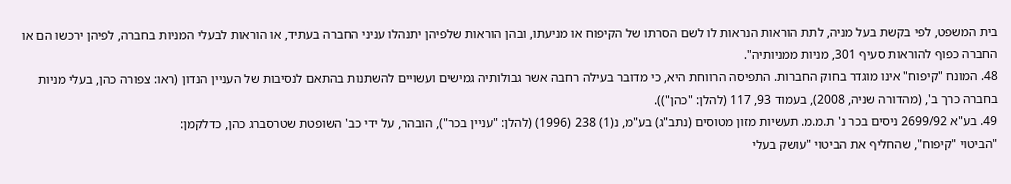בית המשפט, לפי בקשת בעל מניה, לתת הוראות הנראות לו לשם הסרתו של הקיפוח או מניעתו, ובהן הוראות שלפיהן יתנהלו עניני החברה בעתיד, או הוראות לבעלי המניות בחברה, לפיהן ירכשו הם או החברה כפוף להוראות סעיף 301, מניות ממניותיה".
48. המונח "קיפוח" אינו מוגדר בחוק החברות. התפיסה הרווחת היא, כי מדובר בעילה רחבה אשר גבולותיה גמישים ועשויים להשתנות בהתאם לנסיבות של העניין הנדון (ראו: צפורה כהן, בעלי מניות בחברה כרך ב', (מהדורה שניה, 2008), בעמוד 93, 117 (להלן: "כהן")).
49. בע"א 2699/92 ניסים בכר נ' ת.מ.מ. תעשיות מזון מטוסים (נתב"ג) בע"מ, נ(1) 238 (1996) (להלן: "עניין בכר"), הובהר, על ידי כב' השופטת שטרסברג כהן, כדלקמן:
"הביטוי "קיפוח", שהחליף את הביטוי "עושק בעלי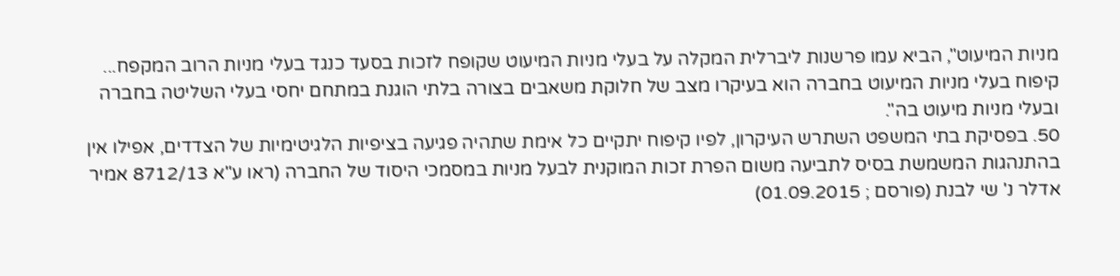מניות המיעוט", הביא עמו פרשנות ליברלית המקלה על בעלי מניות המיעוט שקופח לזכות בסעד כנגד בעלי מניות הרוב המקפח... קיפוח בעלי מניות המיעוט בחברה הוא בעיקרו מצב של חלוקת משאבים בצורה בלתי הוגנת במתחם יחסי בעלי השליטה בחברה ובעלי מניות מיעוט בה".
50. בפסיקת בתי המשפט השתרש העיקרון, לפיו קיפוח יתקיים כל אימת שתהיה פגיעה בציפיות הלגיטימיות של הצדדים, אפילו אין בהתנהגות המשמשת בסיס לתביעה משום הפרת זכות המוקנית לבעל מניות במסמכי היסוד של החברה (ראו ע"א 8712/13 אמיר אדלר נ' שי לבנת (פורסם ; 01.09.2015)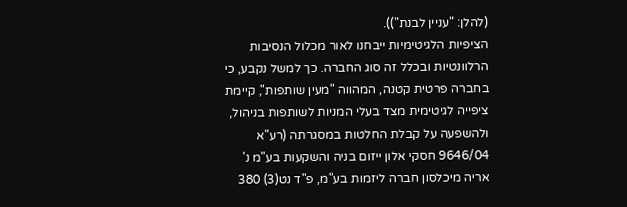(להלן: "עניין לבנת")).
הציפיות הלגיטימיות ייבחנו לאור מכלול הנסיבות הרלוונטיות ובכלל זה סוג החברה. כך למשל נקבע, כי בחברה פרטית קטנה, המהווה "מעין שותפות", קיימת ציפייה לגיטימית מצד בעלי המניות לשותפות בניהול, ולהשפעה על קבלת החלטות במסגרתה (רע"א 9646/04 חסקי אלון ייזום בניה והשקעות בע"מ נ' אריה מיכלסון חברה ליזמות בע"מ, פ"ד נט(3) 380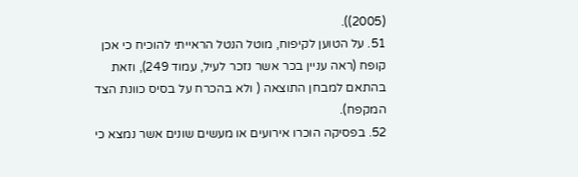(2005)).
51. על הטוען לקיפוח, מוטל הנטל הראייתי להוכיח כי אכן קופח (ראה עניין בכר אשר נזכר לעיל, עמוד 249), וזאת בהתאם למבחן התוצאה ( ולא בהכרח על בסיס כוונת הצד המקפח).
52. בפסיקה הוכרו אירועים או מעשים שונים אשר נמצא כי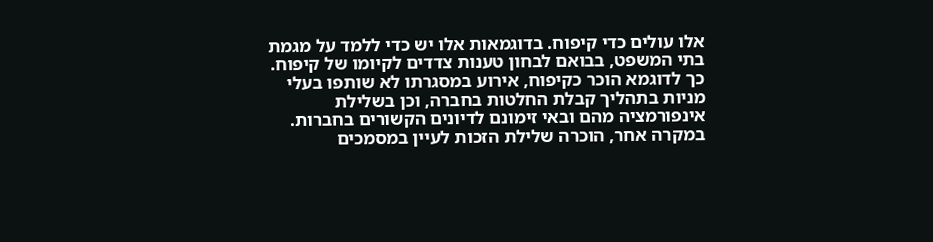אלו עולים כדי קיפוח. בדוגמאות אלו יש כדי ללמד על מגמת בתי המשפט, בבואם לבחון טענות צדדים לקיומו של קיפוח.
כך לדוגמא הוכר כקיפוח, אירוע במסגרתו לא שותפו בעלי מניות בתהליך קבלת החלטות בחברה, וכן בשלילת אינפורמציה מהם ובאי זימונם לדיונים הקשורים בחברות.
במקרה אחר, הוכרה שלילת הזכות לעיין במסמכים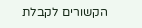הקשורים לקבלת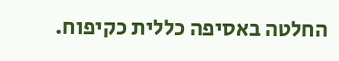החלטה באסיפה כללית כקיפוח.